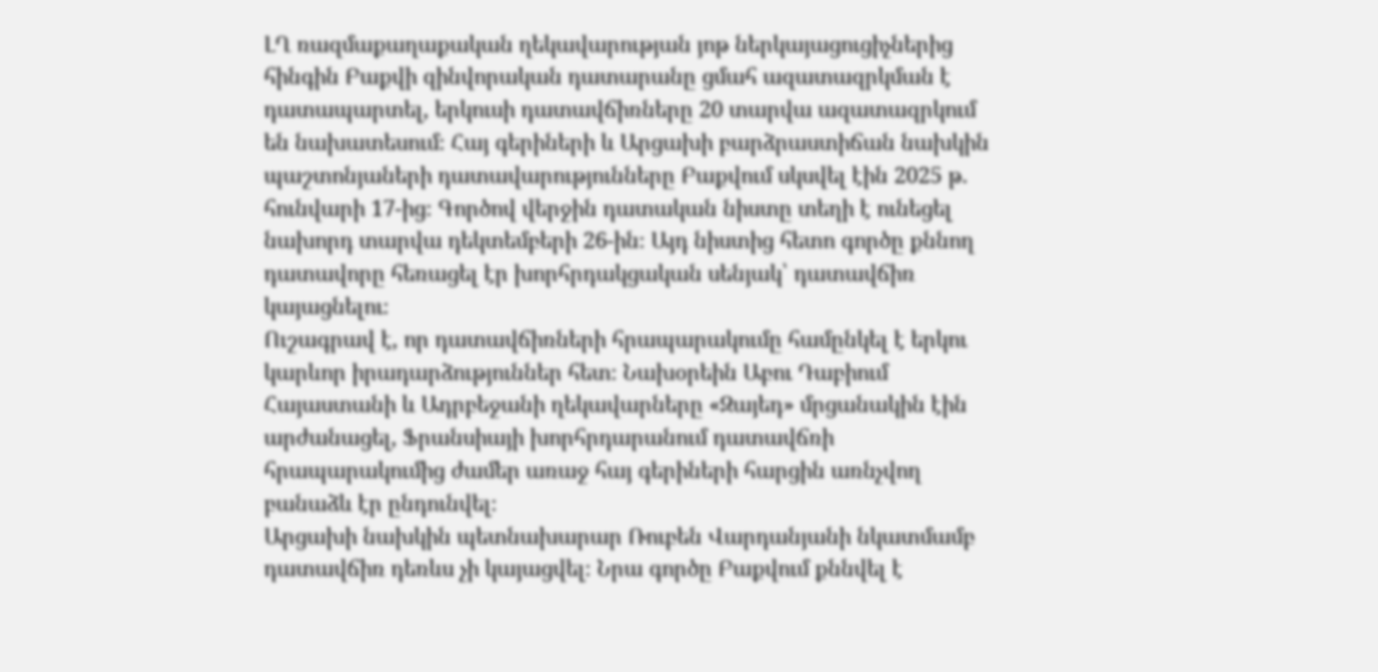ԼՂ ռազմաքաղաքական ղեկավարության յոթ ներկայացուցիչներից հինգին Բաքվի զինվորական դատարանը ցմահ ազատազրկման է դատապարտել, երկուսի դատավճիռները 20 տարվա ազատազրկում են նախատեսում։ Հայ գերիների և Արցախի բարձրաստիճան նախկին պաշտոնյաների դատավարությունները Բաքվում սկսվել էին 2025 թ․ հունվարի 17-ից։ Գործով վերջին դատական նիստը տեղի է ունեցել նախորդ տարվա դեկտեմբերի 26-ին։ Այդ նիստից հետո գործը քննող դատավորը հեռացել էր խորհրդակցական սենյակ՝ դատավճիռ կայացնելու։
Ուշագրավ է, որ դատավճիռների հրապարակումը համընկել է երկու կարևոր իրադարձություններ հետ։ Նախօրեին Աբու Դաբիում Հայաստանի և Ադրբեջանի ղեկավարները «Զայեդ» մրցանակին էին արժանացել, Ֆրանսիայի խորհրդարանում դատավճռի հրապարակումից ժամեր առաջ հայ գերիների հարցին առնչվող բանաձև էր ընդունվել։
Արցախի նախկին պետնախարար Ռուբեն Վարդանյանի նկատմամբ դատավճիռ դեռևս չի կայացվել։ Նրա գործը Բաքվում քննվել է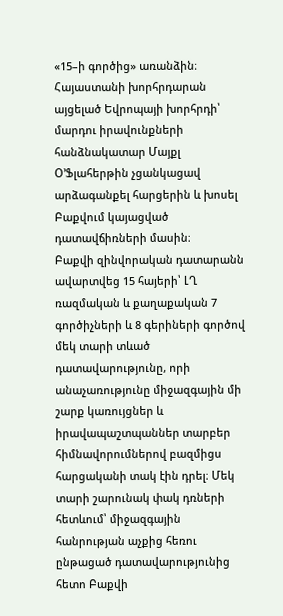«15–ի գործից» առանձին։
Հայաստանի խորհրդարան այցելած Եվրոպայի խորհրդի՝ մարդու իրավունքների հանձնակատար Մայքլ Օ’Ֆլահերթին չցանկացավ արձագանքել հարցերին և խոսել Բաքվում կայացված դատավճիռների մասին։
Բաքվի զինվորական դատարանն ավարտվեց 15 հայերի՝ ԼՂ ռազմական և քաղաքական 7 գործիչների և 8 գերիների գործով մեկ տարի տևած դատավարությունը, որի անաչառությունը միջազգային մի շարք կառույցներ և իրավապաշտպաններ տարբեր հիմնավորումներով բազմիցս հարցականի տակ էին դրել։ Մեկ տարի շարունակ փակ դռների հետևում՝ միջազգային հանրության աչքից հեռու ընթացած դատավարությունից հետո Բաքվի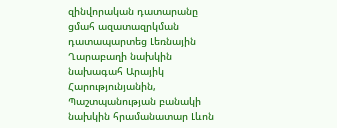զինվորական դատարանը ցմահ ազատազրկման դատապարտեց Լեռնային Ղարաբաղի նախկին նախագահ Արայիկ Հարությունյանին, Պաշտպանության բանակի նախկին հրամանատար Լևոն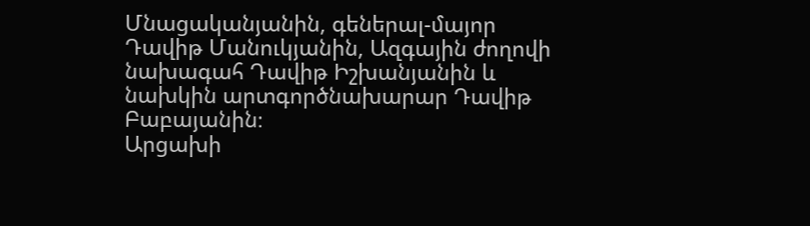Մնացականյանին, գեներալ-մայոր Դավիթ Մանուկյանին, Ազգային ժողովի նախագահ Դավիթ Իշխանյանին և նախկին արտգործնախարար Դավիթ Բաբայանին։
Արցախի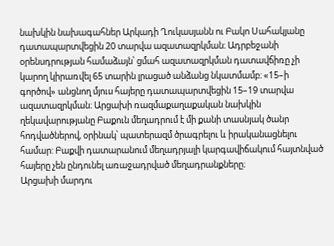նախկին նախագահներ Արկադի Ղուկասյանն ու Բակո Սահակյանը դատապարտվեցին 20 տարվա ազատազրկման։ Ադրբեջանի օրենսդրության համաձայն՝ ցմահ ազատազրկման դատավճիռը չի կարող կիրառվել 65 տարին լրացած անձանց նկատմամբ։ «15–ի գործով» անցնող մյուս հայերը դատապարտվեցին 15–19 տարվա ազատազրկման։ Արցախի ռազմաքաղաքական նախկին ղեկավարությանը Բաքուն մեղադրում է մի քանի տասնյակ ծանր հոդվածներով, օրինակ՝ պատերազմ ծրագրելու և իրականացնելու համար: Բաքվի դատարանում մեղադրյալի կարգավիճակում հայտնված հայերը չեն ընդունել առաջադրված մեղադրանքները։
Արցախի մարդու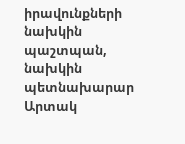իրավունքների նախկին պաշտպան, նախկին պետնախարար Արտակ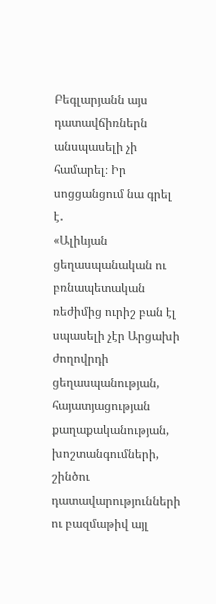Բեգլարյանն այս դատավճիռներն անսպասելի չի համարել։ Իր սոցցանցում նա գրել է․
«Ալիևյան ցեղասպանական ու բռնապետական ռեժիմից ուրիշ բան էլ սպասելի չէր Արցախի ժողովրդի ցեղասպանության, հայատյացության քաղաքականության, խոշտանգումների, շինծու դատավարությունների ու բազմաթիվ այլ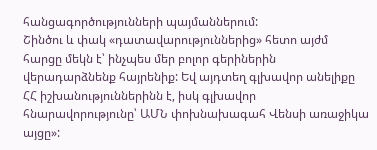հանցագործությունների պայմաններում:
Շինծու և փակ «դատավարություններից» հետո այժմ հարցը մեկն է՝ ինչպես մեր բոլոր գերիներին վերադարձնենք հայրենիք: Եվ այդտեղ գլխավոր անելիքը ՀՀ իշխանություններինն է, իսկ գլխավոր հնարավորությունը՝ ԱՄՆ փոխնախագահ Վենսի առաջիկա այցը»: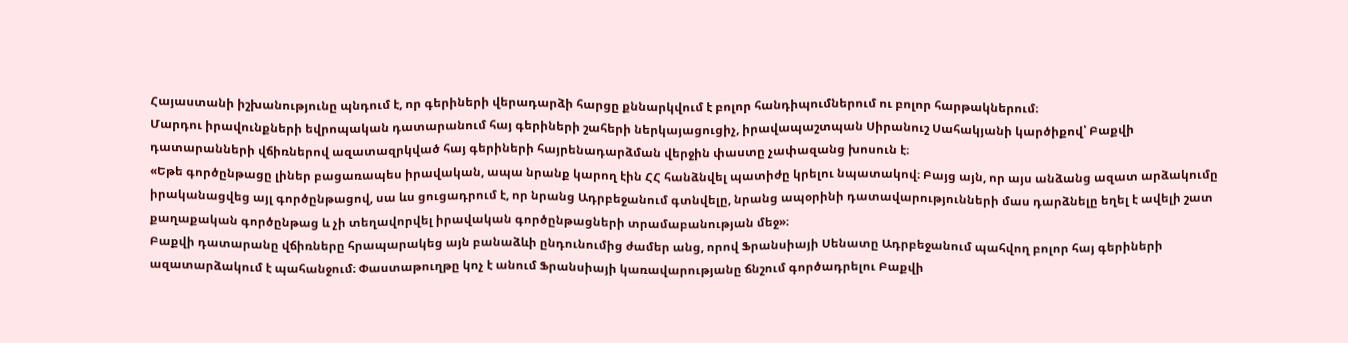Հայաստանի իշխանությունը պնդում է, որ գերիների վերադարձի հարցը քննարկվում է բոլոր հանդիպումներում ու բոլոր հարթակներում։
Մարդու իրավունքների եվրոպական դատարանում հայ գերիների շահերի ներկայացուցիչ, իրավապաշտպան Սիրանուշ Սահակյանի կարծիքով՝ Բաքվի դատարանների վճիռներով ազատազրկված հայ գերիների հայրենադարձման վերջին փաստը չափազանց խոսուն է։
«Եթե գործընթացը լիներ բացառապես իրավական, ապա նրանք կարող էին ՀՀ հանձնվել պատիժը կրելու նպատակով։ Բայց այն, որ այս անձանց ազատ արձակումը իրականացվեց այլ գործընթացով, սա ևս ցուցադրում է, որ նրանց Ադրբեջանում գտնվելը, նրանց ապօրինի դատավարությունների մաս դարձնելը եղել է ավելի շատ քաղաքական գործընթաց և չի տեղավորվել իրավական գործընթացների տրամաբանության մեջ»։
Բաքվի դատարանը վճիռները հրապարակեց այն բանաձևի ընդունումից ժամեր անց, որով Ֆրանսիայի Սենատը Ադրբեջանում պահվող բոլոր հայ գերիների ազատարձակում է պահանջում։ Փաստաթուղթը կոչ է անում Ֆրանսիայի կառավարությանը ճնշում գործադրելու Բաքվի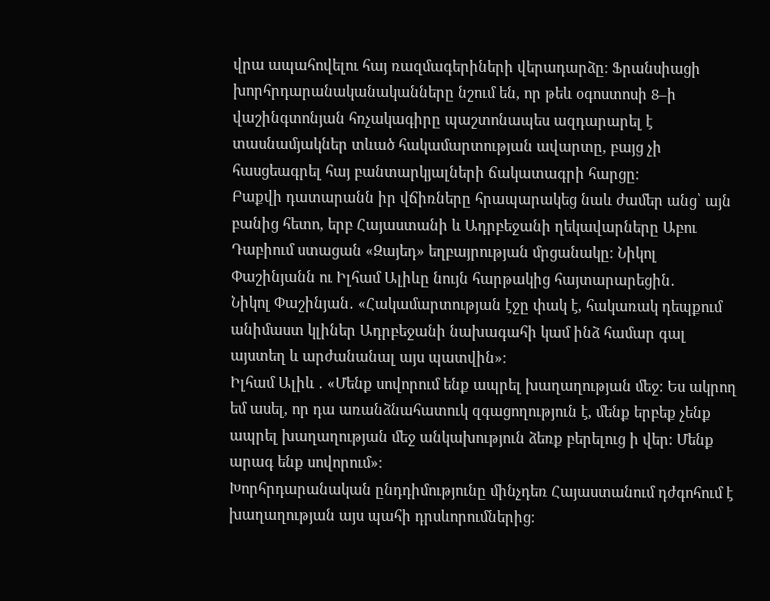վրա ապահովելու հայ ռազմագերիների վերադարձը։ Ֆրանսիացի խորհրդարանականականները նշում են, որ թեև օգոստոսի 8–ի վաշինգտոնյան հռչակագիրը պաշտոնապես ազդարարել է տասնամյակներ տևած հակամարտության ավարտը, բայց չի հասցեագրել հայ բանտարկյալների ճակատագրի հարցը։
Բաքվի դատարանն իր վճիռները հրապարակեց նաև ժամեր անց՝ այն բանից հետո, երբ Հայաստանի և Ադրբեջանի ղեկավարները Աբու Դաբիում ստացան «Զայեդ» եղբայրության մրցանակը։ Նիկոլ Փաշինյանն ու Իլհամ Ալիևը նույն հարթակից հայտարարեցին․
Նիկոլ Փաշինյան․ «Հակամարտության էջը փակ է, հակառակ դեպքում անիմաստ կլիներ Ադրբեջանի նախագահի կամ ինձ համար գալ այստեղ և արժանանալ այս պատվին»։
Իլհամ Ալիև ․ «Մենք սովորում ենք ապրել խաղաղության մեջ։ Ես ակրող եմ ասել, որ դա առանձնահատուկ զգացողություն է, մենք երբեք չենք ապրել խաղաղության մեջ անկախություն ձեռք բերելուց ի վեր։ Մենք արագ ենք սովորում»։
Խորհրդարանական ընդդիմությունը մինչդեռ Հայաստանում դժգոհում է խաղաղության այս պահի դրսևորումներից։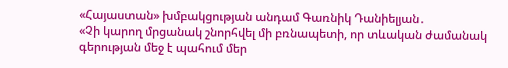«Հայաստան» խմբակցության անդամ Գառնիկ Դանիելյան․
«Չի կարող մրցանակ շնորհվել մի բռնապետի, որ տևական ժամանակ գերության մեջ է պահում մեր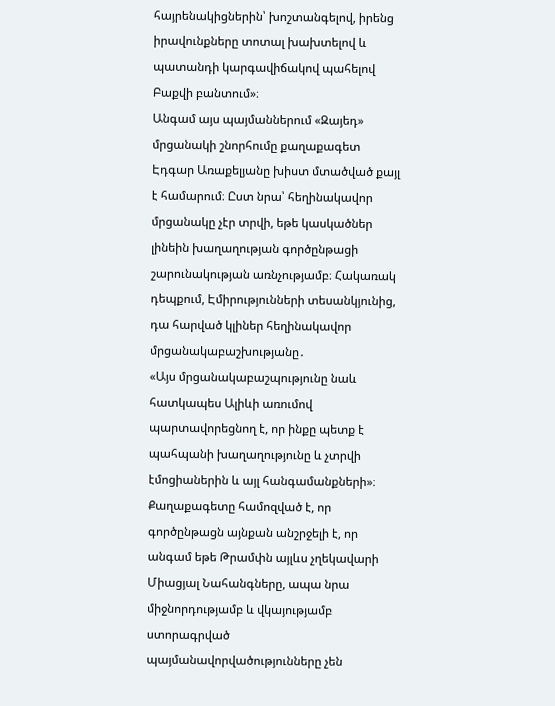հայրենակիցներին՝ խոշտանգելով, իրենց իրավունքները տոտալ խախտելով և պատանդի կարգավիճակով պահելով Բաքվի բանտում»։
Անգամ այս պայմաններում «Զայեդ» մրցանակի շնորհումը քաղաքագետ Էդգար Առաքելյանը խիստ մտածված քայլ է համարում։ Ըստ նրա՝ հեղինակավոր մրցանակը չէր տրվի, եթե կասկածներ լինեին խաղաղության գործընթացի շարունակության առնչությամբ։ Հակառակ դեպքում, Էմիրությունների տեսանկյունից, դա հարված կլիներ հեղինակավոր մրցանակաբաշխությանը․
«Այս մրցանակաբաշպությունը նաև հատկապես Ալիևի առումով պարտավորեցնող է, որ ինքը պետք է պահպանի խաղաղությունը և չտրվի էմոցիաներին և այլ հանգամանքների»։
Քաղաքագետը համոզված է, որ գործընթացն այնքան անշրջելի է, որ անգամ եթե Թրամփն այլևս չղեկավարի Միացյալ Նահանգները, ապա նրա միջնորդությամբ և վկայությամբ ստորագրված պայմանավորվածությունները չեն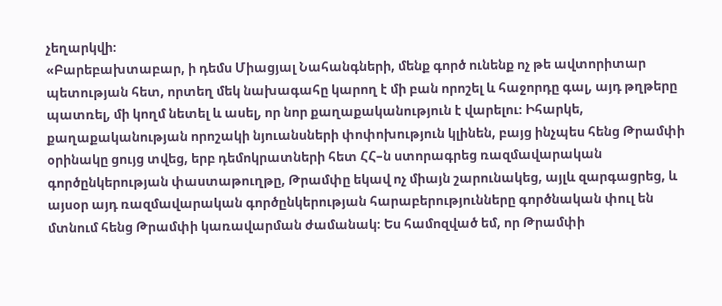չեղարկվի։
«Բարեբախտաբար, ի դեմս Միացյալ Նահանգների, մենք գործ ունենք ոչ թե ավտորիտար պետության հետ, որտեղ մեկ նախագահը կարող է մի բան որոշել և հաջորդը գալ, այդ թղթերը պատռել, մի կողմ նետել և ասել, որ նոր քաղաքականություն է վարելու։ Իհարկե, քաղաքականության որոշակի նյուանսների փոփոխություն կլինեն, բայց ինչպես հենց Թրամփի օրինակը ցույց տվեց, երբ դեմոկրատների հետ ՀՀ–ն ստորագրեց ռազմավարական գործընկերության փաստաթուղթը, Թրամփը եկավ ոչ միայն շարունակեց, այլև զարգացրեց, և այսօր այդ ռազմավարական գործընկերության հարաբերությունները գործնական փուլ են մտնում հենց Թրամփի կառավարման ժամանակ։ Ես համոզված եմ, որ Թրամփի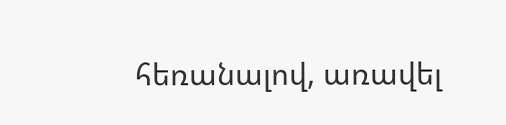հեռանալով, առավել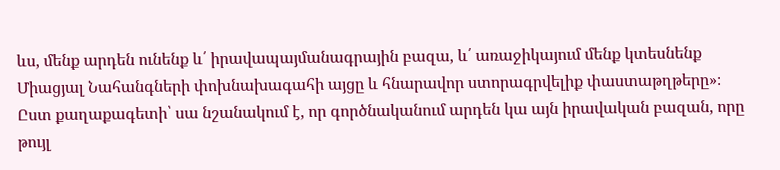ևս, մենք արդեն ունենք և՛ իրավապայմանագրային բազա, և՛ առաջիկայում մենք կտեսնենք Միացյալ Նահանգների փոխնախագահի այցը և հնարավոր ստորագրվելիք փաստաթղթերը»։
Ըստ քաղաքագետի՝ սա նշանակում է, որ գործնականում արդեն կա այն իրավական բազան, որը թույլ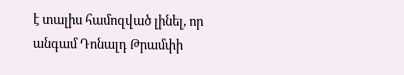է տալիս համոզված լինել, որ անգամ Դոնալդ Թրամփի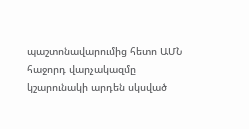պաշտոնավարումից հետո ԱՄՆ հաջորդ վարչակազմը կշարունակի արդեն սկսված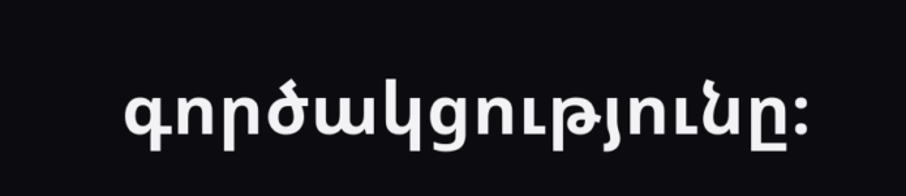գործակցությունը։